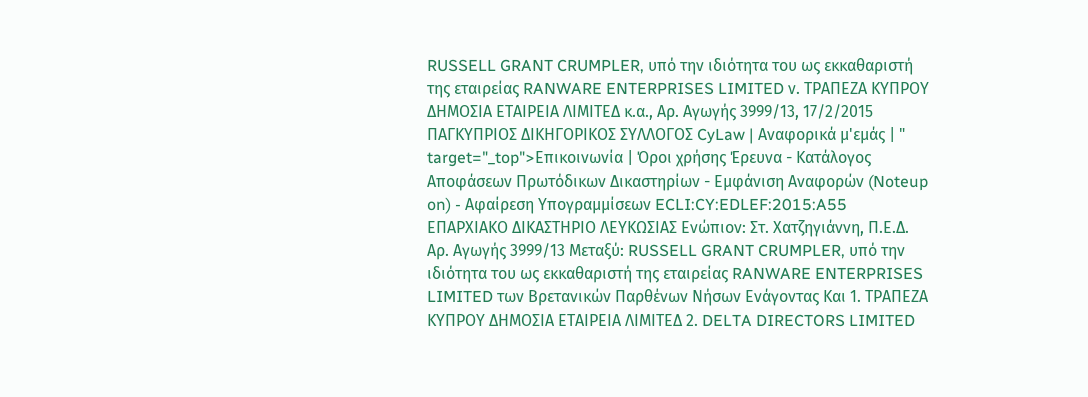RUSSELL GRANT CRUMPLER, υπό την ιδιότητα του ως εκκαθαριστή της εταιρείας RANWARE ENTERPRISES LIMITED ν. ΤΡΑΠΕΖΑ ΚΥΠΡΟΥ ΔΗΜΟΣΙΑ ΕΤΑΙΡΕΙΑ ΛΙΜΙΤΕΔ κ.α., Αρ. Αγωγής 3999/13, 17/2/2015 ΠΑΓΚΥΠΡΙΟΣ ΔΙΚΗΓΟΡΙΚΟΣ ΣΥΛΛΟΓΟΣ CyLaw | Αναφορικά μ'εμάς | " target="_top">Επικοινωνία | Όροι χρήσης Έρευνα - Κατάλογος Αποφάσεων Πρωτόδικων Δικαστηρίων - Εμφάνιση Αναφορών (Noteup on) - Αφαίρεση Υπογραμμίσεων ECLI:CY:EDLEF:2015:A55 ΕΠΑΡΧΙΑΚΟ ΔΙΚΑΣΤΗΡΙΟ ΛΕΥΚΩΣΙΑΣ Ενώπιον: Στ. Χατζηγιάννη, Π.Ε.Δ. Αρ. Αγωγής 3999/13 Μεταξύ: RUSSELL GRANT CRUMPLER, υπό την ιδιότητα του ως εκκαθαριστή της εταιρείας RANWARE ENTERPRISES LIMITED των Βρετανικών Παρθένων Νήσων Ενάγοντας Και 1. ΤΡΑΠΕΖΑ ΚΥΠΡΟΥ ΔΗΜΟΣΙΑ ΕΤΑΙΡΕΙΑ ΛΙΜΙΤΕΔ 2. DELTA DIRECTORS LIMITED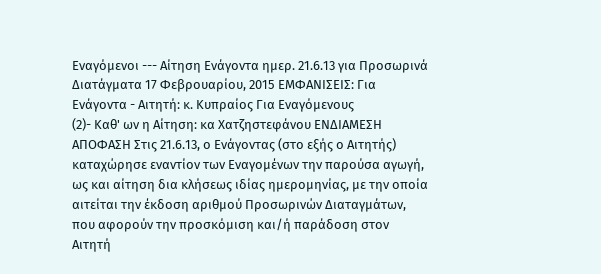Εναγόμενοι --- Αίτηση Ενάγοντα ημερ. 21.6.13 για Προσωρινά Διατάγματα 17 Φεβρουαρίου, 2015 ΕΜΦΑΝΙΣΕΙΣ: Για Ενάγοντα - Αιτητή: κ. Κυπραίος Για Εναγόμενους
(2)- Καθ' ων η Αίτηση: κα Χατζηστεφάνου ΕΝΔΙΑΜΕΣΗ ΑΠΟΦΑΣΗ Στις 21.6.13, ο Ενάγοντας (στο εξής ο Αιτητής) καταχώρησε εναντίον των Εναγομένων την παρούσα αγωγή, ως και αίτηση δια κλήσεως ιδίας ημερομηνίας, με την οποία αιτείται την έκδοση αριθμού Προσωρινών Διαταγμάτων, που αφορούν την προσκόμιση και/ή παράδοση στον Αιτητή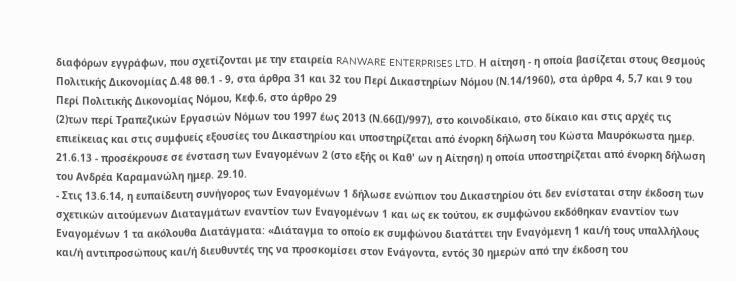διαφόρων εγγράφων, που σχετίζονται με την εταιρεία RANWARE ENTERPRISES LTD. Η αίτηση - η οποία βασίζεται στους Θεσμούς Πολιτικής Δικονομίας Δ.48 θθ.1 - 9, στα άρθρα 31 και 32 του Περί Δικαστηρίων Νόμου (Ν.14/1960), στα άρθρα 4, 5,7 και 9 του Περί Πολιτικής Δικονομίας Νόμου, Κεφ.6, στο άρθρο 29
(2)των περί Τραπεζικών Εργασιών Νόμων του 1997 έως 2013 (Ν.66(Ι)/997), στο κοινοδίκαιο, στο δίκαιο και στις αρχές τις επιείκειας και στις συμφυείς εξουσίες του Δικαστηρίου και υποστηρίζεται από ένορκη δήλωση του Κώστα Μαυρόκωστα ημερ. 21.6.13 - προσέκρουσε σε ένσταση των Εναγομένων 2 (στο εξής οι Καθ' ων η Αίτηση) η οποία υποστηρίζεται από ένορκη δήλωση του Ανδρέα Καραμανώλη ημερ. 29.10.
- Στις 13.6.14, η ευπαίδευτη συνήγορος των Εναγομένων 1 δήλωσε ενώπιον του Δικαστηρίου ότι δεν ενίσταται στην έκδοση των σχετικών αιτούμενων Διαταγμάτων εναντίον των Εναγομένων 1 και ως εκ τούτου, εκ συμφώνου εκδόθηκαν εναντίον των Εναγομένων 1 τα ακόλουθα Διατάγματα: «Διάταγμα το οποίο εκ συμφώνου διατάττει την Εναγόμενη 1 και/ή τους υπαλλήλους και/ή αντιπροσώπους και/ή διευθυντές της να προσκομίσει στον Ενάγοντα, εντός 30 ημερών από την έκδοση του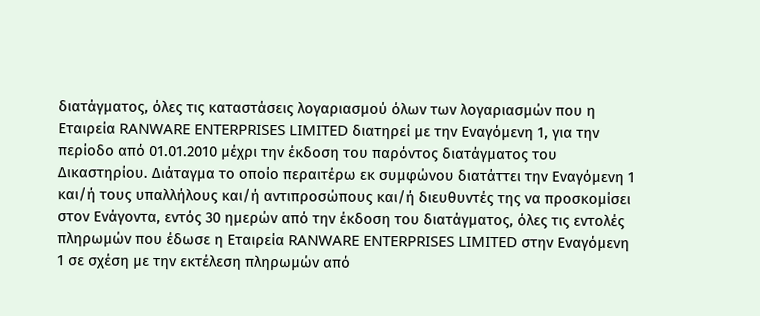διατάγματος, όλες τις καταστάσεις λογαριασμού όλων των λογαριασμών που η Εταιρεία RANWARE ENTERPRISES LIMITED διατηρεί με την Εναγόμενη 1, για την περίοδο από 01.01.2010 μέχρι την έκδοση του παρόντος διατάγματος του Δικαστηρίου. Διάταγμα το οποίο περαιτέρω εκ συμφώνου διατάττει την Εναγόμενη 1 και/ή τους υπαλλήλους και/ή αντιπροσώπους και/ή διευθυντές της να προσκομίσει στον Ενάγοντα, εντός 30 ημερών από την έκδοση του διατάγματος, όλες τις εντολές πληρωμών που έδωσε η Εταιρεία RANWARE ENTERPRISES LIMITED στην Εναγόμενη 1 σε σχέση με την εκτέλεση πληρωμών από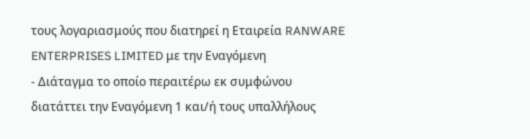τους λογαριασμούς που διατηρεί η Εταιρεία RANWARE ENTERPRISES LIMITED με την Εναγόμενη
- Διάταγμα το οποίο περαιτέρω εκ συμφώνου διατάττει την Εναγόμενη 1 και/ή τους υπαλλήλους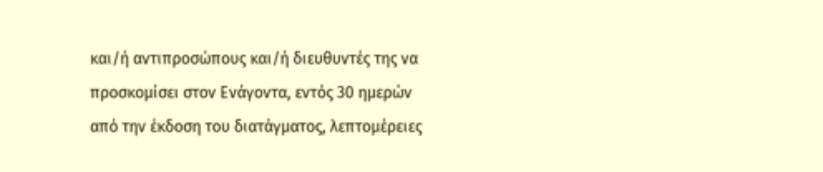και/ή αντιπροσώπους και/ή διευθυντές της να προσκομίσει στον Ενάγοντα, εντός 30 ημερών από την έκδοση του διατάγματος, λεπτομέρειες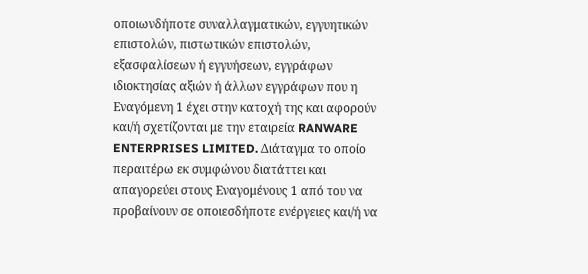οποιωνδήποτε συναλλαγματικών, εγγυητικών επιστολών, πιστωτικών επιστολών, εξασφαλίσεων ή εγγυήσεων, εγγράφων ιδιοκτησίας αξιών ή άλλων εγγράφων που η Εναγόμενη 1 έχει στην κατοχή της και αφορούν και/ή σχετίζονται με την εταιρεία RANWARE ENTERPRISES LIMITED. Διάταγμα το οποίο περαιτέρω εκ συμφώνου διατάττει και απαγορεύει στους Εναγομένους 1 από του να προβαίνουν σε οποιεσδήποτε ενέργειες και/ή να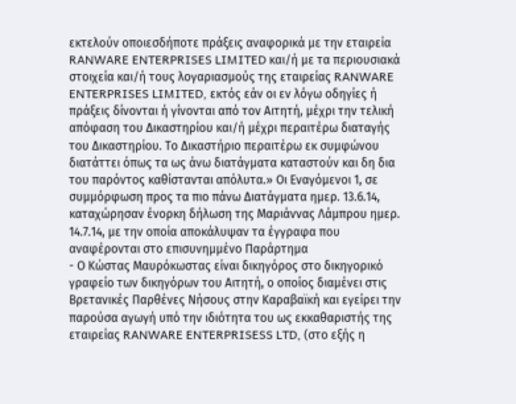εκτελούν οποιεσδήποτε πράξεις αναφορικά με την εταιρεία RANWARE ENTERPRISES LIMITED και/ή με τα περιουσιακά στοιχεία και/ή τους λογαριασμούς της εταιρείας RANWARE ENTERPRISES LIMITED, εκτός εάν οι εν λόγω οδηγίες ή πράξεις δίνονται ή γίνονται από τον Αιτητή, μέχρι την τελική απόφαση του Δικαστηρίου και/ή μέχρι περαιτέρω διαταγής του Δικαστηρίου. Το Δικαστήριο περαιτέρω εκ συμφώνου διατάττει όπως τα ως άνω διατάγματα καταστούν και δη δια του παρόντος καθίστανται απόλυτα.» Οι Εναγόμενοι 1, σε συμμόρφωση προς τα πιο πάνω Διατάγματα ημερ. 13.6.14, καταχώρησαν ένορκη δήλωση της Μαριάννας Λάμπρου ημερ. 14.7.14, με την οποία αποκάλυψαν τα έγγραφα που αναφέρονται στο επισυνημμένο Παράρτημα
- Ο Κώστας Μαυρόκωστας είναι δικηγόρος στο δικηγορικό γραφείο των δικηγόρων του Αιτητή, ο οποίος διαμένει στις Βρετανικές Παρθένες Νήσους στην Καραβαϊκή και εγείρει την παρούσα αγωγή υπό την ιδιότητα του ως εκκαθαριστής της εταιρείας RANWARE ENTERPRISESS LTD, (στο εξής η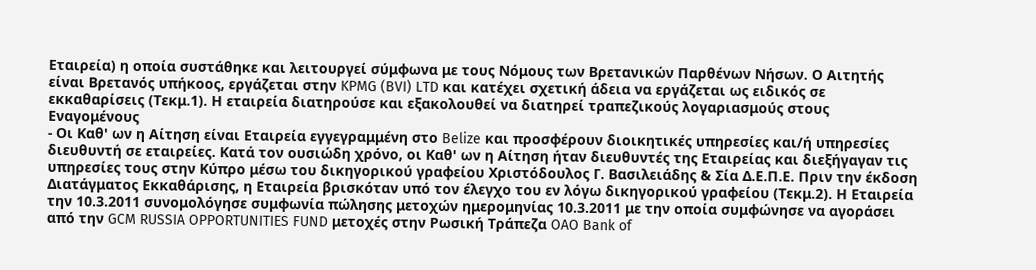Εταιρεία) η οποία συστάθηκε και λειτουργεί σύμφωνα με τους Νόμους των Βρετανικών Παρθένων Νήσων. Ο Αιτητής είναι Βρετανός υπήκοος, εργάζεται στην KPMG (BVI) LTD και κατέχει σχετική άδεια να εργάζεται ως ειδικός σε εκκαθαρίσεις (Τεκμ.1). Η εταιρεία διατηρούσε και εξακολουθεί να διατηρεί τραπεζικούς λογαριασμούς στους Εναγομένους
- Οι Καθ' ων η Αίτηση είναι Εταιρεία εγγεγραμμένη στο Belize και προσφέρουν διοικητικές υπηρεσίες και/ή υπηρεσίες διευθυντή σε εταιρείες. Κατά τον ουσιώδη χρόνο, οι Καθ' ων η Αίτηση ήταν διευθυντές της Εταιρείας και διεξήγαγαν τις υπηρεσίες τους στην Κύπρο μέσω του δικηγορικού γραφείου Χριστόδουλος Γ. Βασιλειάδης & Σία Δ.Ε.Π.Ε. Πριν την έκδοση Διατάγματος Εκκαθάρισης, η Εταιρεία βρισκόταν υπό τον έλεγχο του εν λόγω δικηγορικού γραφείου (Τεκμ.2). Η Εταιρεία την 10.3.2011 συνομολόγησε συμφωνία πώλησης μετοχών ημερομηνίας 10.3.2011 με την οποία συμφώνησε να αγοράσει από την GCM RUSSIA OPPORTUNITIES FUND μετοχές στην Ρωσική Τράπεζα OAO Bank of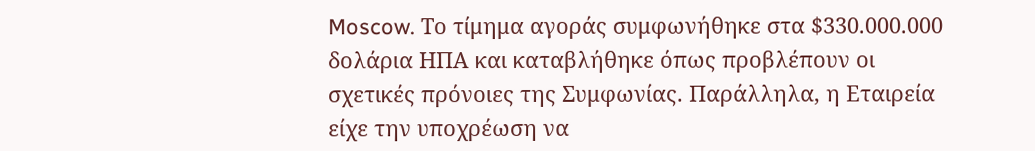Moscow. Το τίμημα αγοράς συμφωνήθηκε στα $330.000.000 δολάρια ΗΠΑ και καταβλήθηκε όπως προβλέπουν οι σχετικές πρόνοιες της Συμφωνίας. Παράλληλα, η Εταιρεία είχε την υποχρέωση να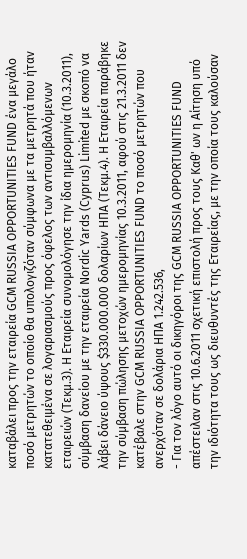καταβάλει προς την εταιρεία GCM RUSSIA OPPORTUNITIES FUND ένα μεγάλο ποσό μετρητών το οποίο θα υπολογιζόταν σύμφωνα με τα μετρητά που ήταν κατατεθειμένα σε λογαριασμούς προς όφελος των αντισυμβαλλόμενων εταιρειών (Τεκμ.3). Η Εταιρεία συνομολόγησε την ίδια ημερομηνία (10.3.2011), σύμβαση δανείου με την εταιρεία Nordic Yards (Cyprus) Limited με σκοπό να λάβει δάνειο ύψους $330.000.000 δολαρίων ΗΠΑ (Τεκμ.4). Η Εταιρεία παράβηκε την σύμβαση πώλησης μετοχών ημερομηνίας 10.3.2011, αφού στις 21.3.2011 δεν κατέβαλε στην GCM RUSSIA OPPORTUNITIES FUND το ποσό μετρητών που ανερχόταν σε δολάρια ΗΠΑ 1.242.536,
- Για τον λόγο αυτό οι δικηγόροι της GCM RUSSIA OPPORTUNITIES FUND απέστειλαν στις 10.6.2011 σχετική επιστολή προς τους Καθ' ων η Αίτηση υπό την ιδιότητα τους ως διευθυντές της Εταιρείας, με την οποία τους καλούσαν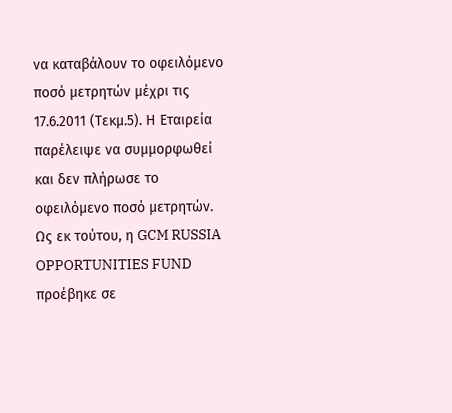να καταβάλουν το οφειλόμενο ποσό μετρητών μέχρι τις 17.6.2011 (Τεκμ.5). Η Εταιρεία παρέλειψε να συμμορφωθεί και δεν πλήρωσε το οφειλόμενο ποσό μετρητών. Ως εκ τούτου, η GCM RUSSIA OPPORTUNITIES FUND προέβηκε σε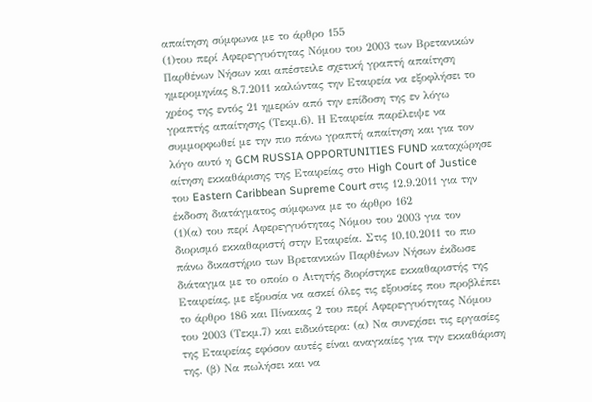απαίτηση σύμφωνα με το άρθρο 155
(1)του περί Αφερεγγυότητας Νόμου του 2003 των Βρετανικών Παρθένων Νήσων και απέστειλε σχετική γραπτή απαίτηση ημερομηνίας 8.7.2011 καλώντας την Εταιρεία να εξοφλήσει το χρέος της εντός 21 ημερών από την επίδοση της εν λόγω γραπτής απαίτησης (Τεκμ.6). Η Εταιρεία παρέλειψε να συμμορφωθεί με την πιο πάνω γραπτή απαίτηση και για τον λόγο αυτό η GCM RUSSIA OPPORTUNITIES FUND καταχώρησε αίτηση εκκαθάρισης της Εταιρείας στο High Court of Justice του Eastern Caribbean Supreme Court στις 12.9.2011 για την έκδοση διατάγματος σύμφωνα με το άρθρο 162
(1)(α) του περί Αφερεγγυότητας Νόμου του 2003 για τον διορισμό εκκαθαριστή στην Εταιρεία. Στις 10.10.2011 το πιο πάνω δικαστήριο των Βρετανικών Παρθένων Νήσων έκδωσε διάταγμα με το οποίο ο Αιτητής διορίστηκε εκκαθαριστής της Εταιρείας, με εξουσία να ασκεί όλες τις εξουσίες που προβλέπει το άρθρο 186 και Πίνακας 2 του περί Αφερεγγυότητας Νόμου του 2003 (Τεκμ.7) και ειδικότερα: (α) Να συνεχίσει τις εργασίες της Εταιρείας εφόσον αυτές είναι αναγκαίες για την εκκαθάριση της. (β) Να πωλήσει και να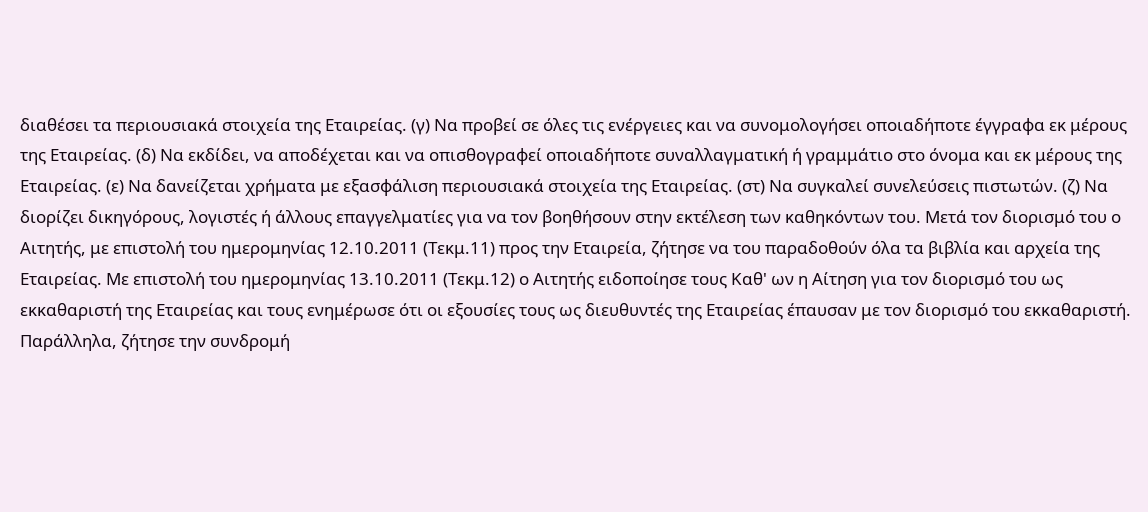διαθέσει τα περιουσιακά στοιχεία της Εταιρείας. (γ) Να προβεί σε όλες τις ενέργειες και να συνομολογήσει οποιαδήποτε έγγραφα εκ μέρους της Εταιρείας. (δ) Να εκδίδει, να αποδέχεται και να οπισθογραφεί οποιαδήποτε συναλλαγματική ή γραμμάτιο στο όνομα και εκ μέρους της Εταιρείας. (ε) Να δανείζεται χρήματα με εξασφάλιση περιουσιακά στοιχεία της Εταιρείας. (στ) Να συγκαλεί συνελεύσεις πιστωτών. (ζ) Να διορίζει δικηγόρους, λογιστές ή άλλους επαγγελματίες για να τον βοηθήσουν στην εκτέλεση των καθηκόντων του. Μετά τον διορισμό του ο Αιτητής, με επιστολή του ημερομηνίας 12.10.2011 (Τεκμ.11) προς την Εταιρεία, ζήτησε να του παραδοθούν όλα τα βιβλία και αρχεία της Εταιρείας. Με επιστολή του ημερομηνίας 13.10.2011 (Τεκμ.12) ο Αιτητής ειδοποίησε τους Καθ' ων η Αίτηση για τον διορισμό του ως εκκαθαριστή της Εταιρείας και τους ενημέρωσε ότι οι εξουσίες τους ως διευθυντές της Εταιρείας έπαυσαν με τον διορισμό του εκκαθαριστή. Παράλληλα, ζήτησε την συνδρομή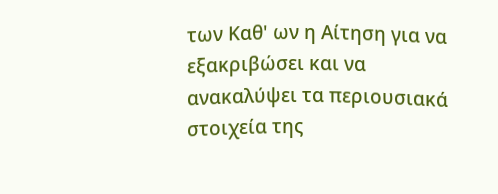των Καθ' ων η Αίτηση για να εξακριβώσει και να ανακαλύψει τα περιουσιακά στοιχεία της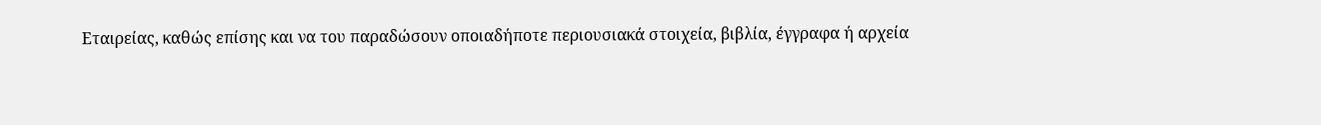Εταιρείας, καθώς επίσης και να του παραδώσουν οποιαδήποτε περιουσιακά στοιχεία, βιβλία, έγγραφα ή αρχεία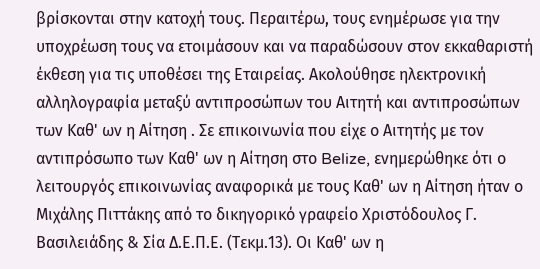βρίσκονται στην κατοχή τους. Περαιτέρω, τους ενημέρωσε για την υποχρέωση τους να ετοιμάσουν και να παραδώσουν στον εκκαθαριστή έκθεση για τις υποθέσει της Εταιρείας. Ακολούθησε ηλεκτρονική αλληλογραφία μεταξύ αντιπροσώπων του Αιτητή και αντιπροσώπων των Καθ' ων η Αίτηση . Σε επικοινωνία που είχε ο Αιτητής με τον αντιπρόσωπο των Καθ' ων η Αίτηση στο Belize, ενημερώθηκε ότι ο λειτουργός επικοινωνίας αναφορικά με τους Καθ' ων η Αίτηση ήταν ο Μιχάλης Πιττάκης από το δικηγορικό γραφείο Χριστόδουλος Γ. Βασιλειάδης & Σία Δ.Ε.Π.Ε. (Τεκμ.13). Οι Καθ' ων η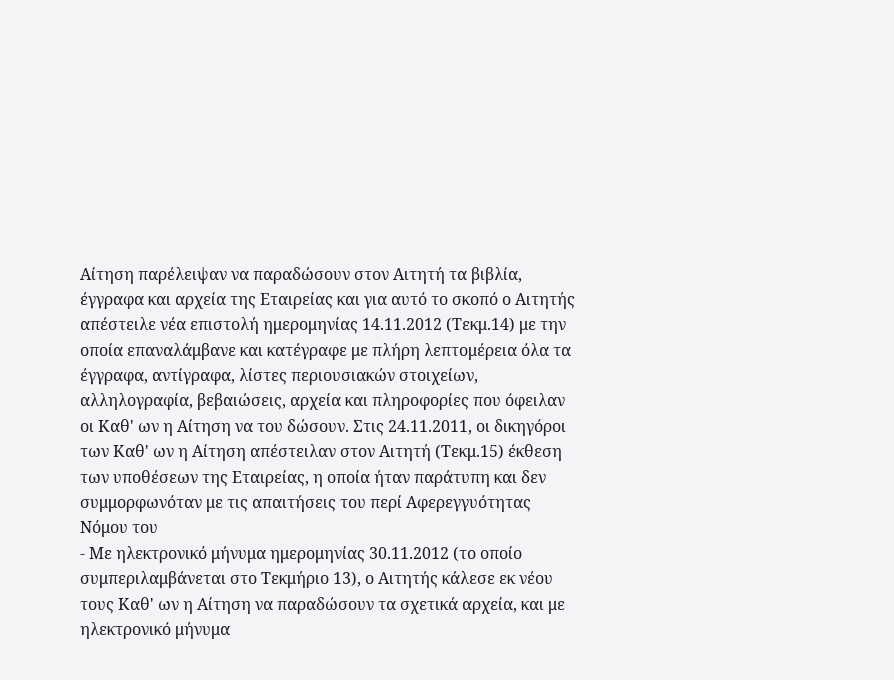Αίτηση παρέλειψαν να παραδώσουν στον Αιτητή τα βιβλία, έγγραφα και αρχεία της Εταιρείας και για αυτό το σκοπό ο Αιτητής απέστειλε νέα επιστολή ημερομηνίας 14.11.2012 (Τεκμ.14) με την οποία επαναλάμβανε και κατέγραφε με πλήρη λεπτομέρεια όλα τα έγγραφα, αντίγραφα, λίστες περιουσιακών στοιχείων, αλληλογραφία, βεβαιώσεις, αρχεία και πληροφορίες που όφειλαν οι Καθ' ων η Αίτηση να του δώσουν. Στις 24.11.2011, οι δικηγόροι των Καθ' ων η Αίτηση απέστειλαν στον Αιτητή (Τεκμ.15) έκθεση των υποθέσεων της Εταιρείας, η οποία ήταν παράτυπη και δεν συμμορφωνόταν με τις απαιτήσεις του περί Αφερεγγυότητας Νόμου του
- Με ηλεκτρονικό μήνυμα ημερομηνίας 30.11.2012 (το οποίο συμπεριλαμβάνεται στο Τεκμήριο 13), ο Αιτητής κάλεσε εκ νέου τους Καθ' ων η Αίτηση να παραδώσουν τα σχετικά αρχεία, και με ηλεκτρονικό μήνυμα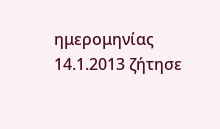ημερομηνίας 14.1.2013 ζήτησε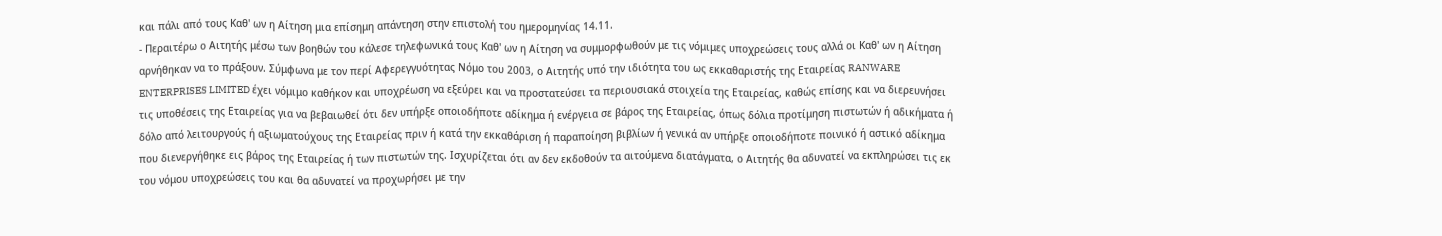και πάλι από τους Καθ' ων η Αίτηση μια επίσημη απάντηση στην επιστολή του ημερομηνίας 14.11.
- Περαιτέρω ο Αιτητής μέσω των βοηθών του κάλεσε τηλεφωνικά τους Καθ' ων η Αίτηση να συμμορφωθούν με τις νόμιμες υποχρεώσεις τους αλλά οι Καθ' ων η Αίτηση αρνήθηκαν να το πράξουν. Σύμφωνα με τον περί Αφερεγγυότητας Νόμο του 2003, ο Αιτητής υπό την ιδιότητα του ως εκκαθαριστής της Εταιρείας RANWARE ENTERPRISES LIMITED έχει νόμιμο καθήκον και υποχρέωση να εξεύρει και να προστατεύσει τα περιουσιακά στοιχεία της Εταιρείας, καθώς επίσης και να διερευνήσει τις υποθέσεις της Εταιρείας για να βεβαιωθεί ότι δεν υπήρξε οποιοδήποτε αδίκημα ή ενέργεια σε βάρος της Εταιρείας, όπως δόλια προτίμηση πιστωτών ή αδικήματα ή δόλο από λειτουργούς ή αξιωματούχους της Εταιρείας πριν ή κατά την εκκαθάριση ή παραποίηση βιβλίων ή γενικά αν υπήρξε οποιοδήποτε ποινικό ή αστικό αδίκημα που διενεργήθηκε εις βάρος της Εταιρείας ή των πιστωτών της. Ισχυρίζεται ότι αν δεν εκδοθούν τα αιτούμενα διατάγματα, ο Αιτητής θα αδυνατεί να εκπληρώσει τις εκ του νόμου υποχρεώσεις του και θα αδυνατεί να προχωρήσει με την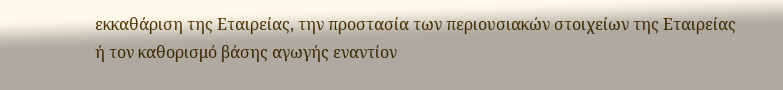εκκαθάριση της Εταιρείας, την προστασία των περιουσιακών στοιχείων της Εταιρείας ή τον καθορισμό βάσης αγωγής εναντίον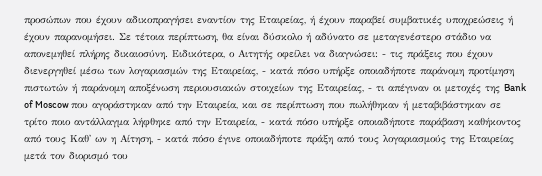προσώπων που έχουν αδικοπραγήσει εναντίον της Εταιρείας, ή έχουν παραβεί συμβατικές υποχρεώσεις ή έχουν παρανομήσει. Σε τέτοια περίπτωση, θα είναι δύσκολο ή αδύνατο σε μεταγενέστερο στάδιο να απονεμηθεί πλήρης δικαιοσύνη. Ειδικότερα, ο Αιτητής οφείλει να διαγνώσει: - τις πράξεις που έχουν διενεργηθεί μέσω των λογαριασμών της Εταιρείας, - κατά πόσο υπήρξε οποιαδήποτε παράνομη προτίμηση πιστωτών ή παράνομη αποξένωση περιουσιακών στοιχείων της Εταιρείας, - τι απέγιναν οι μετοχές της Bank of Moscow που αγοράστηκαν από την Εταιρεία, και σε περίπτωση που πωλήθηκαν ή μεταβιβάστηκαν σε τρίτο ποιο αντάλλαγμα λήφθηκε από την Εταιρεία, - κατά πόσο υπήρξε οποιαδήποτε παράβαση καθήκοντος από τους Καθ' ων η Αίτηση, - κατά πόσο έγινε οποιαδήποτε πράξη από τους λογαριασμούς της Εταιρείας μετά τον διορισμό του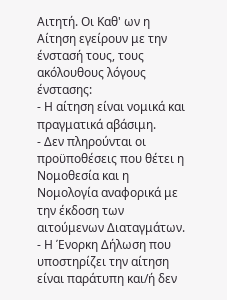Αιτητή. Οι Καθ' ων η Αίτηση εγείρουν με την ένστασή τους, τους ακόλουθους λόγους ένστασης:
- Η αίτηση είναι νομικά και πραγματικά αβάσιμη.
- Δεν πληρούνται οι προϋποθέσεις που θέτει η Νομοθεσία και η Νομολογία αναφορικά με την έκδοση των αιτούμενων Διαταγμάτων.
- Η Ένορκη Δήλωση που υποστηρίζει την αίτηση είναι παράτυπη και/ή δεν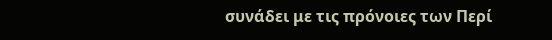συνάδει με τις πρόνοιες των Περί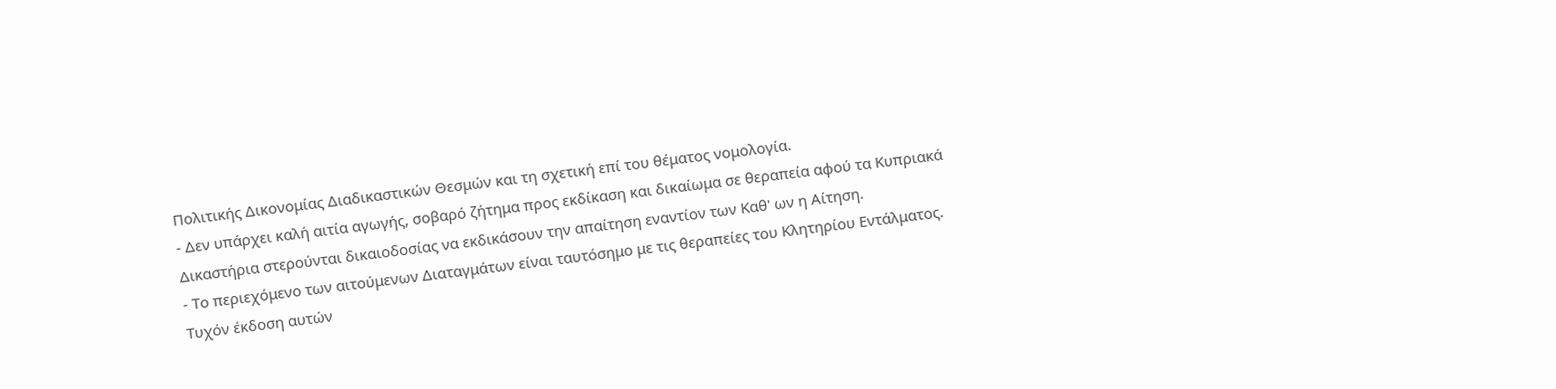Πολιτικής Δικονομίας Διαδικαστικών Θεσμών και τη σχετική επί του θέματος νομολογία.
- Δεν υπάρχει καλή αιτία αγωγής, σοβαρό ζήτημα προς εκδίκαση και δικαίωμα σε θεραπεία αφού τα Κυπριακά Δικαστήρια στερούνται δικαιοδοσίας να εκδικάσουν την απαίτηση εναντίον των Καθ' ων η Αίτηση.
- Το περιεχόμενο των αιτούμενων Διαταγμάτων είναι ταυτόσημο με τις θεραπείες του Κλητηρίου Εντάλματος. Τυχόν έκδοση αυτών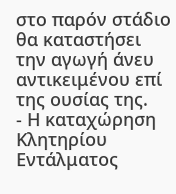στο παρόν στάδιο θα καταστήσει την αγωγή άνευ αντικειμένου επί της ουσίας της.
- Η καταχώρηση Κλητηρίου Εντάλματος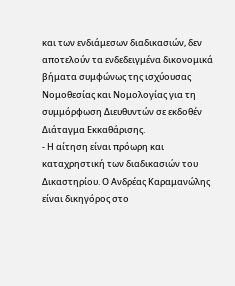και των ενδιάμεσων διαδικασιών, δεν αποτελούν τα ενδεδειγμένα δικονομικά βήματα συμφώνως της ισχύουσας Νομοθεσίας και Νομολογίας για τη συμμόρφωση Διευθυντών σε εκδοθέν Διάταγμα Εκκαθάρισης.
- Η αίτηση είναι πρόωρη και καταχρηστική των διαδικασιών του Δικαστηρίου. Ο Ανδρέας Καραμανώλης είναι δικηγόρος στο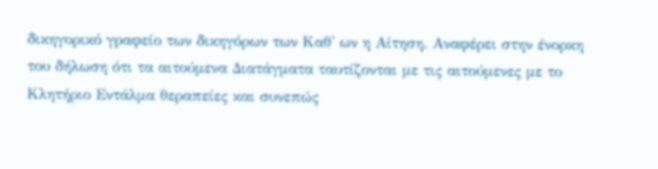δικηγορικό γραφείο των δικηγόρων των Καθ' ων η Αίτηση. Αναφέρει στην ένορκη του δήλωση ότι τα αιτούμενα Διατάγματα ταυτίζονται με τις αιτούμενες με το Κλητήριο Εντάλμα θεραπείες και συνεπώς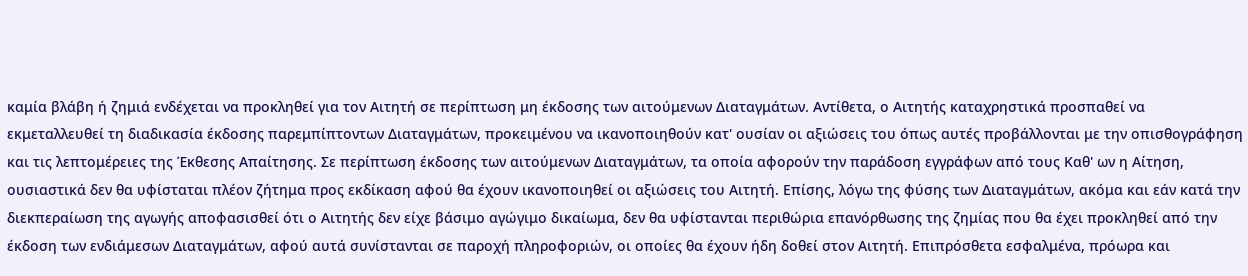καμία βλάβη ή ζημιά ενδέχεται να προκληθεί για τον Αιτητή σε περίπτωση μη έκδοσης των αιτούμενων Διαταγμάτων. Αντίθετα, ο Αιτητής καταχρηστικά προσπαθεί να εκμεταλλευθεί τη διαδικασία έκδοσης παρεμπίπτοντων Διαταγμάτων, προκειμένου να ικανοποιηθούν κατ' ουσίαν οι αξιώσεις του όπως αυτές προβάλλονται με την οπισθογράφηση και τις λεπτομέρειες της Έκθεσης Απαίτησης. Σε περίπτωση έκδοσης των αιτούμενων Διαταγμάτων, τα οποία αφορούν την παράδοση εγγράφων από τους Καθ' ων η Αίτηση, ουσιαστικά δεν θα υφίσταται πλέον ζήτημα προς εκδίκαση αφού θα έχουν ικανοποιηθεί οι αξιώσεις του Αιτητή. Επίσης, λόγω της φύσης των Διαταγμάτων, ακόμα και εάν κατά την διεκπεραίωση της αγωγής αποφασισθεί ότι ο Αιτητής δεν είχε βάσιμο αγώγιμο δικαίωμα, δεν θα υφίστανται περιθώρια επανόρθωσης της ζημίας που θα έχει προκληθεί από την έκδοση των ενδιάμεσων Διαταγμάτων, αφού αυτά συνίστανται σε παροχή πληροφοριών, οι οποίες θα έχουν ήδη δοθεί στον Αιτητή. Επιπρόσθετα εσφαλμένα, πρόωρα και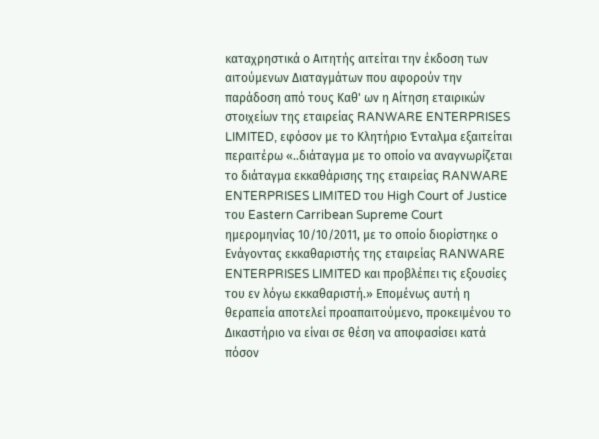καταχρηστικά ο Αιτητής αιτείται την έκδοση των αιτούμενων Διαταγμάτων που αφορούν την παράδοση από τους Καθ' ων η Αίτηση εταιρικών στοιχείων της εταιρείας RANWARE ENTERPRISES LIMITED, εφόσον με το Κλητήριο Ένταλμα εξαιτείται περαιτέρω «..διάταγμα με το οποίο να αναγνωρίζεται το διάταγμα εκκαθάρισης της εταιρείας RANWARE ENTERPRISES LIMITED του High Court of Justice του Eastern Carribean Supreme Court ημερομηνίας 10/10/2011, με το οποίο διορίστηκε ο Ενάγοντας εκκαθαριστής της εταιρείας RANWARE ENTERPRISES LIMITED και προβλέπει τις εξουσίες του εν λόγω εκκαθαριστή.» Επομένως αυτή η θεραπεία αποτελεί προαπαιτούμενο, προκειμένου το Δικαστήριο να είναι σε θέση να αποφασίσει κατά πόσον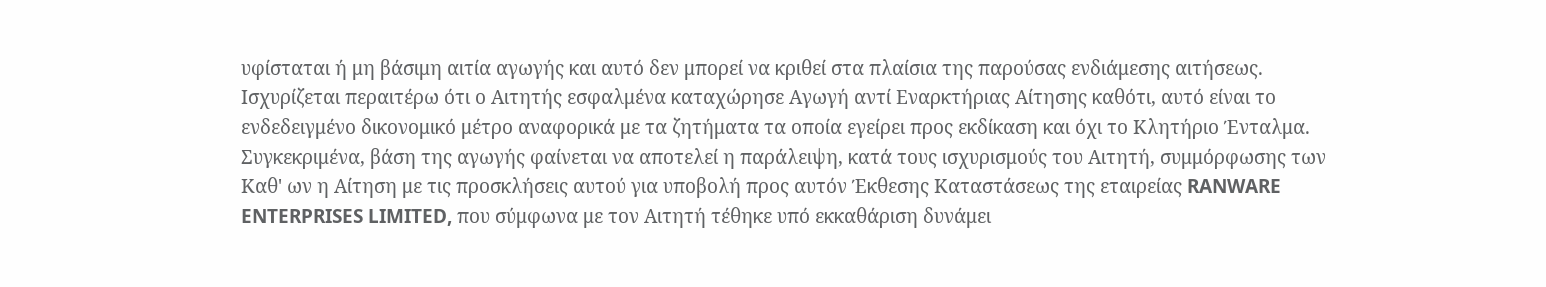υφίσταται ή μη βάσιμη αιτία αγωγής και αυτό δεν μπορεί να κριθεί στα πλαίσια της παρούσας ενδιάμεσης αιτήσεως. Ισχυρίζεται περαιτέρω ότι ο Αιτητής εσφαλμένα καταχώρησε Αγωγή αντί Εναρκτήριας Αίτησης καθότι, αυτό είναι το ενδεδειγμένο δικονομικό μέτρο αναφορικά με τα ζητήματα τα οποία εγείρει προς εκδίκαση και όχι το Κλητήριο Ένταλμα. Συγκεκριμένα, βάση της αγωγής φαίνεται να αποτελεί η παράλειψη, κατά τους ισχυρισμούς του Αιτητή, συμμόρφωσης των Καθ' ων η Αίτηση με τις προσκλήσεις αυτού για υποβολή προς αυτόν Έκθεσης Καταστάσεως της εταιρείας RANWARE ENTERPRISES LIMITED, που σύμφωνα με τον Αιτητή τέθηκε υπό εκκαθάριση δυνάμει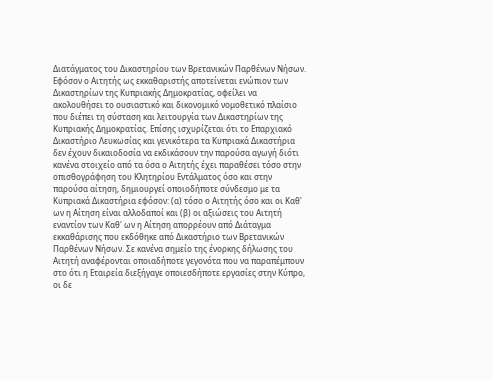Διατάγματος του Δικαστηρίου των Βρετανικών Παρθένων Νήσων. Εφόσον ο Αιτητής ως εκκαθαριστής αποτείνεται ενώπιον των Δικαστηρίων της Κυπριακής Δημοκρατίας, οφείλει να ακολουθήσει το ουσιαστικό και δικονομικό νομοθετικό πλαίσιο που διέπει τη σύσταση και λειτουργία των Δικαστηρίων της Κυπριακής Δημοκρατίας. Επίσης ισχυρίζεται ότι το Επαρχιακό Δικαστήριο Λευκωσίας και γενικότερα τα Κυπριακά Δικαστήρια δεν έχουν δικαιοδοσία να εκδικάσουν την παρούσα αγωγή διότι κανένα στοιχείο από τα όσα ο Αιτητής έχει παραθέσει τόσο στην οπισθογράφηση του Κλητηρίου Εντάλματος όσο και στην παρούσα αίτηση, δημιουργεί οποιοδήποτε σύνδεσμο με τα Κυπριακά Δικαστήρια εφόσον: (α) τόσο ο Αιτητής όσο και οι Καθ' ων η Αίτηση είναι αλλοδαποί και (β) οι αξιώσεις του Αιτητή εναντίον των Καθ' ων η Αίτηση απορρέουν από Διάταγμα εκκαθάρισης που εκδόθηκε από Δικαστήριο των Βρετανικών Παρθένων Νήσων. Σε κανένα σημείο της ένορκης δήλωσης του Αιτητή αναφέρονται οποιαδήποτε γεγονότα που να παραπέμπουν στο ότι η Εταιρεία διεξήγαγε οποιεσδήποτε εργασίες στην Κύπρο, οι δε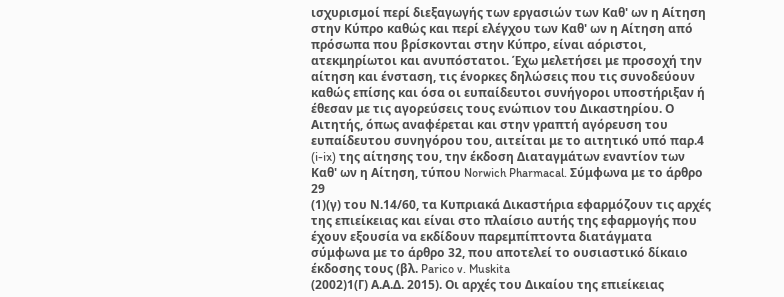ισχυρισμοί περί διεξαγωγής των εργασιών των Καθ' ων η Αίτηση στην Κύπρο καθώς και περί ελέγχου των Καθ' ων η Αίτηση από πρόσωπα που βρίσκονται στην Κύπρο, είναι αόριστοι, ατεκμηρίωτοι και ανυπόστατοι. Έχω μελετήσει με προσοχή την αίτηση και ένσταση, τις ένορκες δηλώσεις που τις συνοδεύουν καθώς επίσης και όσα οι ευπαίδευτοι συνήγοροι υποστήριξαν ή έθεσαν με τις αγορεύσεις τους ενώπιον του Δικαστηρίου. Ο Αιτητής, όπως αναφέρεται και στην γραπτή αγόρευση του ευπαίδευτου συνηγόρου του, αιτείται με το αιτητικό υπό παρ.4 (i-ix) της αίτησης του, την έκδοση Διαταγμάτων εναντίον των Καθ' ων η Αίτηση, τύπου Norwich Pharmacal. Σύμφωνα με το άρθρο 29
(1)(γ) του Ν.14/60, τα Κυπριακά Δικαστήρια εφαρμόζουν τις αρχές της επιείκειας και είναι στο πλαίσιο αυτής της εφαρμογής που έχουν εξουσία να εκδίδουν παρεμπίπτοντα διατάγματα σύμφωνα με το άρθρο 32, που αποτελεί το ουσιαστικό δίκαιο έκδοσης τους (βλ. Parico v. Muskita
(2002)1(Γ) Α.Α.Δ. 2015). Οι αρχές του Δικαίου της επιείκειας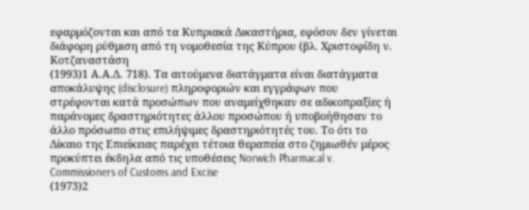εφαρμόζονται και από τα Κυπριακά Δικαστήρια, εφόσον δεν γίνεται διάφορη ρύθμιση από τη νομοθεσία της Κύπρου (βλ. Χριστοφίδη ν. Κοτζαναστάση
(1993)1 Α.Α.Δ. 718). Τα αιτούμενα διατάγματα είναι διατάγματα αποκάλυψης (disclosure) πληροφοριών και εγγράφων που στρέφονται κατά προσώπων που αναμείχθηκαν σε αδικοπραξίες ή παράνομες δραστηριότητες άλλου προσώπου ή υποβοήθησαν το άλλο πρόσωπο στις επιλήψιμες δραστηριότητές του. Το ότι το Δίκαιο της Επιείκειας παρέχει τέτοια θεραπεία στο ζημιωθέν μέρος προκύπτει έκδηλα από τις υποθέσεις Norwich Pharmacal v. Commissioners of Customs and Excise
(1973)2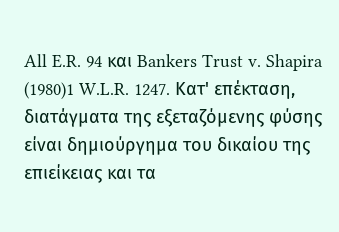All E.R. 94 και Bankers Trust v. Shapira
(1980)1 W.L.R. 1247. Κατ' επέκταση, διατάγματα της εξεταζόμενης φύσης είναι δημιούργημα του δικαίου της επιείκειας και τα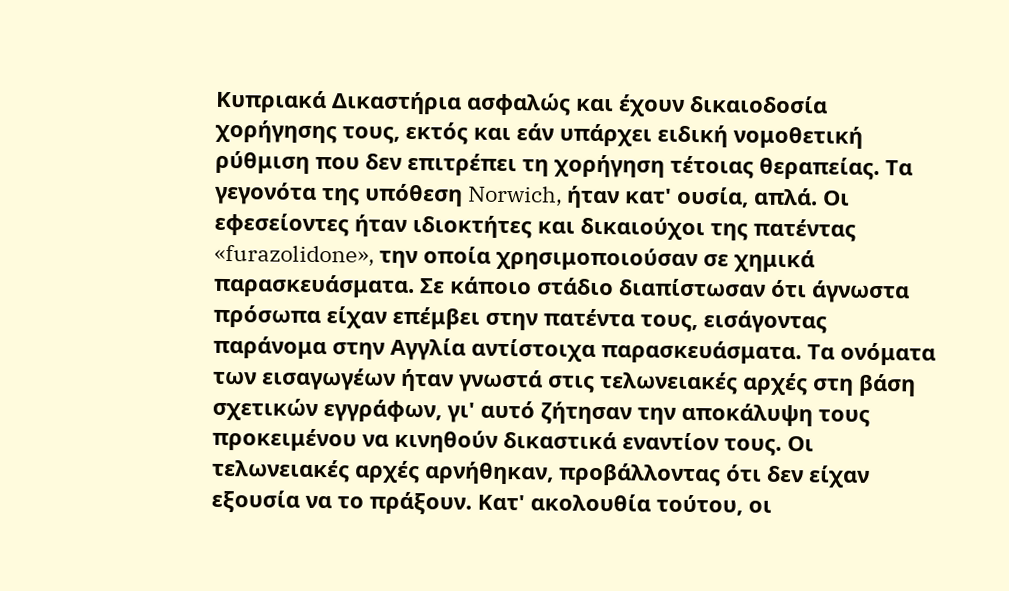Κυπριακά Δικαστήρια ασφαλώς και έχουν δικαιοδοσία χορήγησης τους, εκτός και εάν υπάρχει ειδική νομοθετική ρύθμιση που δεν επιτρέπει τη χορήγηση τέτοιας θεραπείας. Τα γεγονότα της υπόθεση Norwich, ήταν κατ' ουσία, απλά. Οι εφεσείοντες ήταν ιδιοκτήτες και δικαιούχοι της πατέντας «furazolidone», την οποία χρησιμοποιούσαν σε χημικά παρασκευάσματα. Σε κάποιο στάδιο διαπίστωσαν ότι άγνωστα πρόσωπα είχαν επέμβει στην πατέντα τους, εισάγοντας παράνομα στην Αγγλία αντίστοιχα παρασκευάσματα. Τα ονόματα των εισαγωγέων ήταν γνωστά στις τελωνειακές αρχές στη βάση σχετικών εγγράφων, γι' αυτό ζήτησαν την αποκάλυψη τους προκειμένου να κινηθούν δικαστικά εναντίον τους. Οι τελωνειακές αρχές αρνήθηκαν, προβάλλοντας ότι δεν είχαν εξουσία να το πράξουν. Κατ' ακολουθία τούτου, οι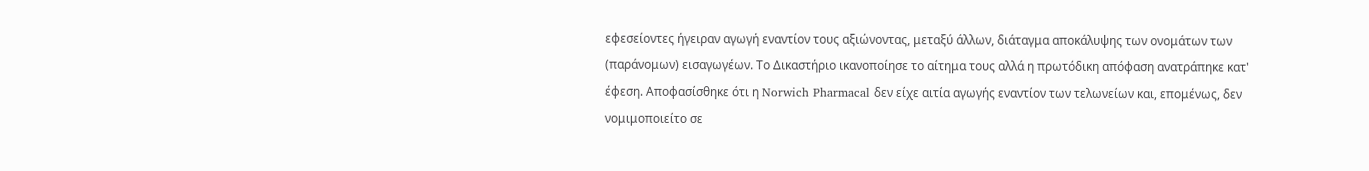εφεσείοντες ήγειραν αγωγή εναντίον τους αξιώνοντας, μεταξύ άλλων, διάταγμα αποκάλυψης των ονομάτων των (παράνομων) εισαγωγέων. Το Δικαστήριο ικανοποίησε το αίτημα τους αλλά η πρωτόδικη απόφαση ανατράπηκε κατ' έφεση. Αποφασίσθηκε ότι η Norwich Pharmacal δεν είχε αιτία αγωγής εναντίον των τελωνείων και, επομένως, δεν νομιμοποιείτο σε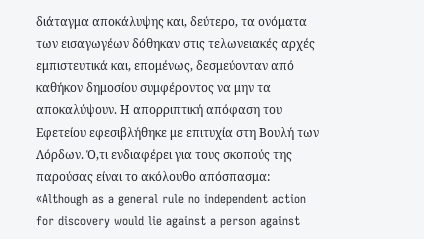διάταγμα αποκάλυψης και, δεύτερο, τα ονόματα των εισαγωγέων δόθηκαν στις τελωνειακές αρχές εμπιστευτικά και, επομένως, δεσμεύονταν από καθήκον δημοσίου συμφέροντος να μην τα αποκαλύψουν. Η απορριπτική απόφαση του Εφετείου εφεσιβλήθηκε με επιτυχία στη Βουλή των Λόρδων. Ό,τι ενδιαφέρει για τους σκοπούς της παρούσας είναι το ακόλουθο απόσπασμα: «Although as a general rule no independent action for discovery would lie against a person against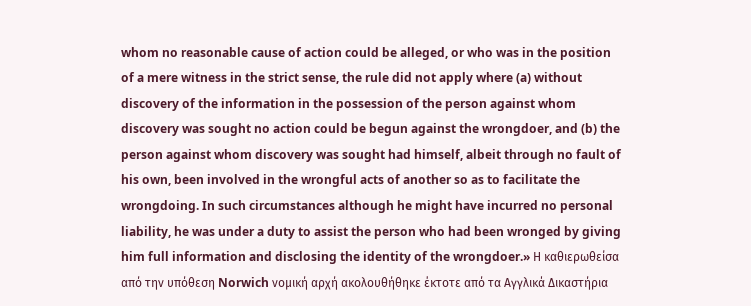whom no reasonable cause of action could be alleged, or who was in the position of a mere witness in the strict sense, the rule did not apply where (a) without discovery of the information in the possession of the person against whom discovery was sought no action could be begun against the wrongdoer, and (b) the person against whom discovery was sought had himself, albeit through no fault of his own, been involved in the wrongful acts of another so as to facilitate the wrongdoing. In such circumstances although he might have incurred no personal liability, he was under a duty to assist the person who had been wronged by giving him full information and disclosing the identity of the wrongdoer.» Η καθιερωθείσα από την υπόθεση Norwich νομική αρχή ακολουθήθηκε έκτοτε από τα Αγγλικά Δικαστήρια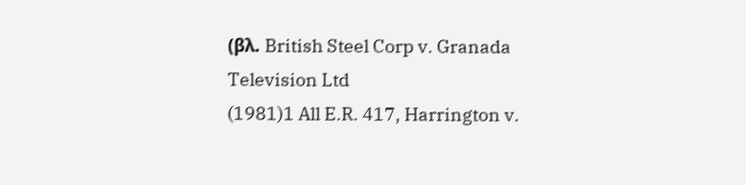(βλ. British Steel Corp v. Granada Television Ltd
(1981)1 All E.R. 417, Harrington v.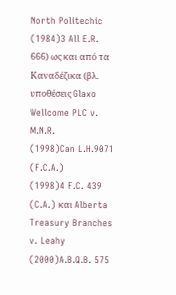North Politechic
(1984)3 All E.R. 666) ως και από τα Καναδέζικα (βλ. υποθέσεις Glaxo Wellcome PLC v. M.N.R.
(1998)Can L.H.9071 (F.C.A.)
(1998)4 F.C. 439 (C.A.) και Alberta Treasury Branches v. Leahy
(2000)A.B.Q.B. 575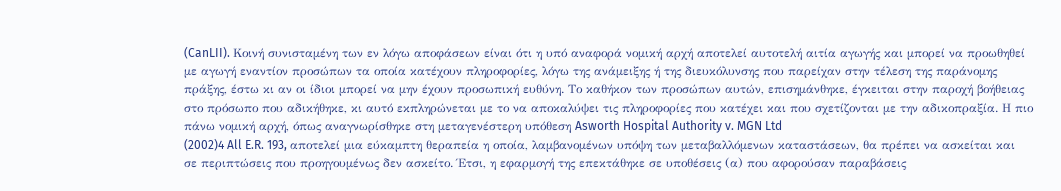(CanLII). Κοινή συνισταμένη των εν λόγω αποφάσεων είναι ότι η υπό αναφορά νομική αρχή αποτελεί αυτοτελή αιτία αγωγής και μπορεί να προωθηθεί με αγωγή εναντίον προσώπων τα οποία κατέχουν πληροφορίες, λόγω της ανάμειξης ή της διευκόλυνσης που παρείχαν στην τέλεση της παράνομης πράξης, έστω κι αν οι ίδιοι μπορεί να μην έχουν προσωπική ευθύνη. Το καθήκον των προσώπων αυτών, επισημάνθηκε, έγκειται στην παροχή βοήθειας στο πρόσωπο που αδικήθηκε, κι αυτό εκπληρώνεται με το να αποκαλύψει τις πληροφορίες που κατέχει και που σχετίζονται με την αδικοπραξία. Η πιο πάνω νομική αρχή, όπως αναγνωρίσθηκε στη μεταγενέστερη υπόθεση Asworth Hospital Authority v. MGN Ltd
(2002)4 All E.R. 193, αποτελεί μια εύκαμπτη θεραπεία η οποία, λαμβανομένων υπόψη των μεταβαλλόμενων καταστάσεων, θα πρέπει να ασκείται και σε περιπτώσεις που προηγουμένως δεν ασκείτο. Έτσι, η εφαρμογή της επεκτάθηκε σε υποθέσεις (α) που αφορούσαν παραβάσεις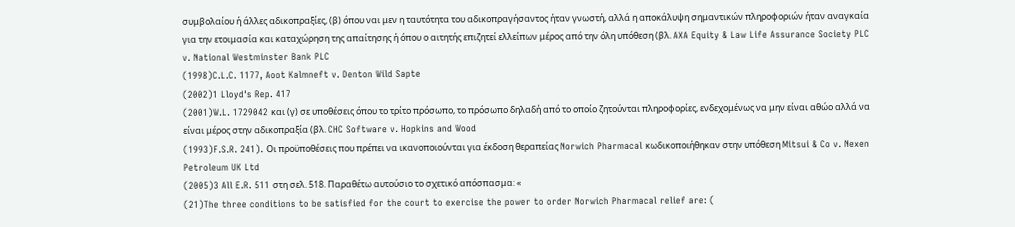συμβολαίου ή άλλες αδικοπραξίες, (β) όπου ναι μεν η ταυτότητα του αδικοπραγήσαντος ήταν γνωστή, αλλά η αποκάλυψη σημαντικών πληροφοριών ήταν αναγκαία για την ετοιμασία και καταχώρηση της απαίτησης ή όπου ο αιτητής επιζητεί ελλείπων μέρος από την όλη υπόθεση (βλ. AXA Equity & Law Life Assurance Society PLC v. National Westminster Bank PLC
(1998)C.L.C. 1177, Aoot Kalmneft v. Denton Wild Sapte
(2002)1 Lloyd's Rep. 417
(2001)W.L. 1729042 και (γ) σε υποθέσεις όπου το τρίτο πρόσωπο, το πρόσωπο δηλαδή από το οποίο ζητούνται πληροφορίες, ενδεχομένως να μην είναι αθώο αλλά να είναι μέρος στην αδικοπραξία (βλ. CHC Software v. Hopkins and Wood
(1993)F.S.R. 241). Οι προϋποθέσεις που πρέπει να ικανοποιούνται για έκδοση θεραπείας Norwich Pharmacal κωδικοποιήθηκαν στην υπόθεση Mitsui & Co v. Nexen Petroleum UK Ltd
(2005)3 All E.R. 511 στη σελ. 518. Παραθέτω αυτούσιο το σχετικό απόσπασμα: «
(21)The three conditions to be satisfied for the court to exercise the power to order Norwich Pharmacal relief are: (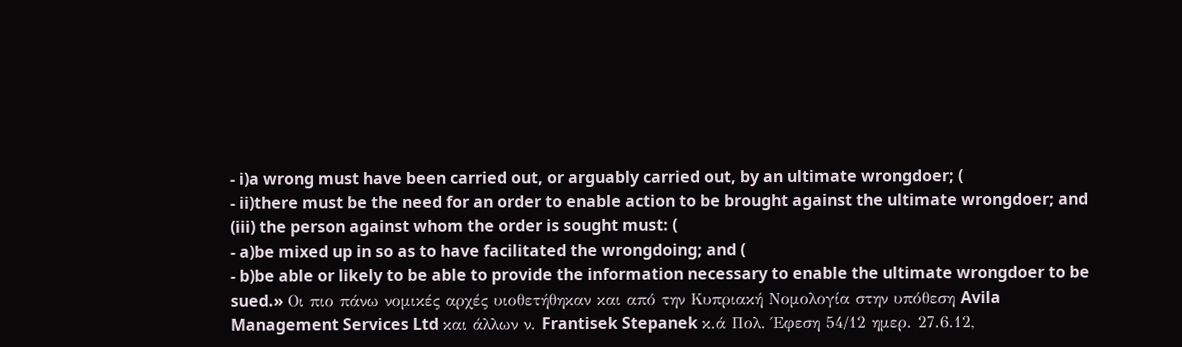- i)a wrong must have been carried out, or arguably carried out, by an ultimate wrongdoer; (
- ii)there must be the need for an order to enable action to be brought against the ultimate wrongdoer; and (iii) the person against whom the order is sought must: (
- a)be mixed up in so as to have facilitated the wrongdoing; and (
- b)be able or likely to be able to provide the information necessary to enable the ultimate wrongdoer to be sued.» Οι πιο πάνω νομικές αρχές υιοθετήθηκαν και από την Κυπριακή Νομολογία στην υπόθεση Avila Management Services Ltd και άλλων ν. Frantisek Stepanek κ.ά Πολ. Έφεση 54/12 ημερ. 27.6.12,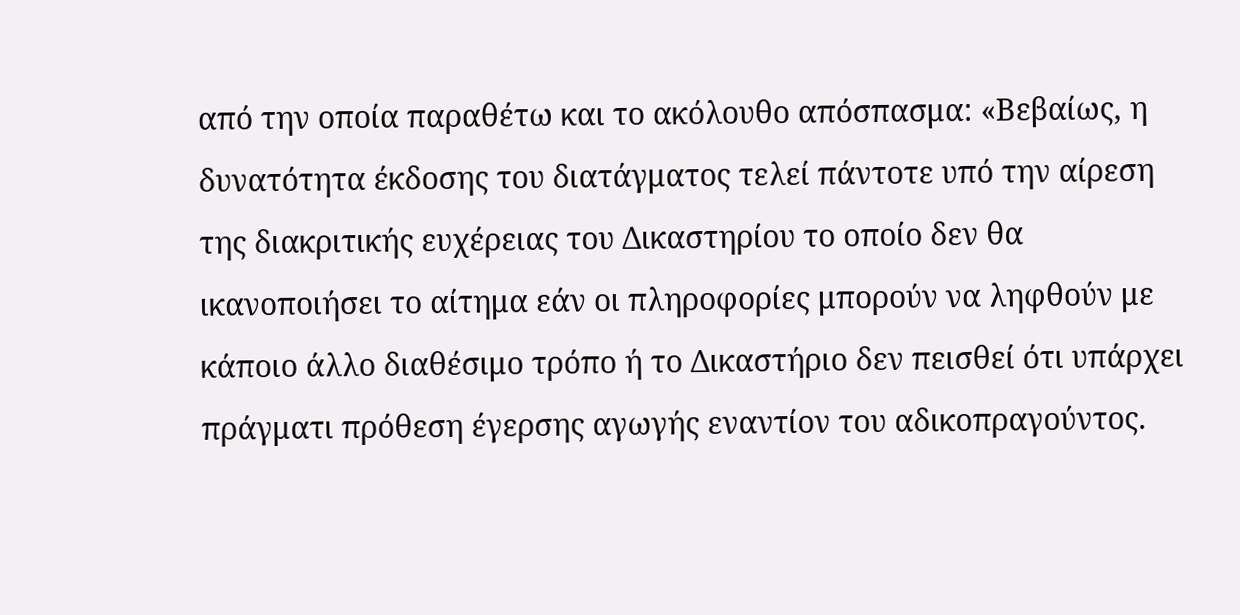από την οποία παραθέτω και το ακόλουθο απόσπασμα: «Βεβαίως, η δυνατότητα έκδοσης του διατάγματος τελεί πάντοτε υπό την αίρεση της διακριτικής ευχέρειας του Δικαστηρίου το οποίο δεν θα ικανοποιήσει το αίτημα εάν οι πληροφορίες μπορούν να ληφθούν με κάποιο άλλο διαθέσιμο τρόπο ή το Δικαστήριο δεν πεισθεί ότι υπάρχει πράγματι πρόθεση έγερσης αγωγής εναντίον του αδικοπραγούντος.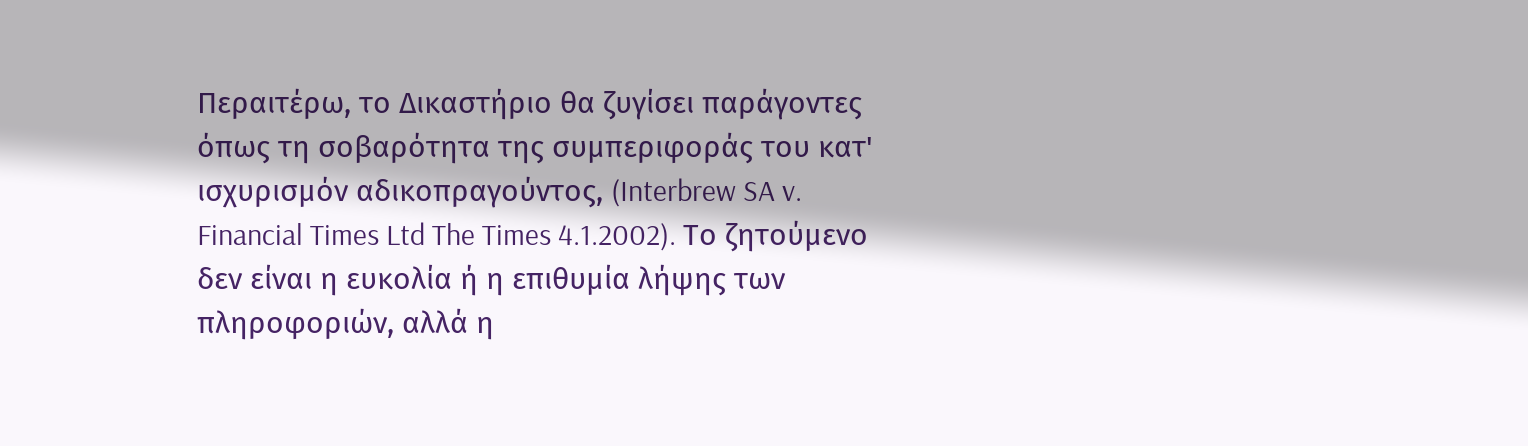Περαιτέρω, το Δικαστήριο θα ζυγίσει παράγοντες όπως τη σοβαρότητα της συμπεριφοράς του κατ' ισχυρισμόν αδικοπραγούντος, (Interbrew SA v. Financial Times Ltd The Times 4.1.2002). Το ζητούμενο δεν είναι η ευκολία ή η επιθυμία λήψης των πληροφοριών, αλλά η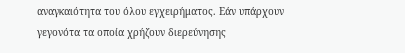αναγκαιότητα του όλου εγχειρήματος. Εάν υπάρχουν γεγονότα τα οποία χρήζουν διερεύνησης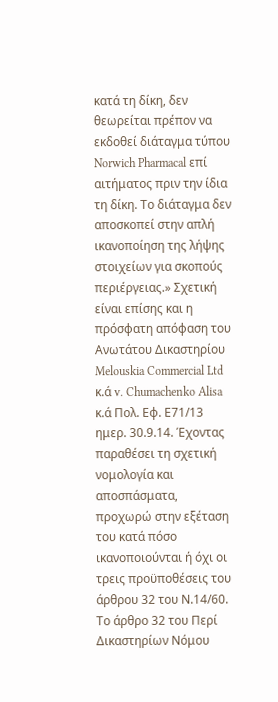κατά τη δίκη, δεν θεωρείται πρέπον να εκδοθεί διάταγμα τύπου Norwich Pharmacal επί αιτήματος πριν την ίδια τη δίκη. Το διάταγμα δεν αποσκοπεί στην απλή ικανοποίηση της λήψης στοιχείων για σκοπούς περιέργειας.» Σχετική είναι επίσης και η πρόσφατη απόφαση του Ανωτάτου Δικαστηρίου Melouskia Commercial Ltd κ.ά v. Chumachenko Alisa κ.ά Πολ. Εφ. Ε71/13 ημερ. 30.9.14. Έχοντας παραθέσει τη σχετική νομολογία και αποσπάσματα, προχωρώ στην εξέταση του κατά πόσο ικανοποιούνται ή όχι οι τρεις προϋποθέσεις του άρθρου 32 του Ν.14/60. Το άρθρο 32 του Περί Δικαστηρίων Νόμου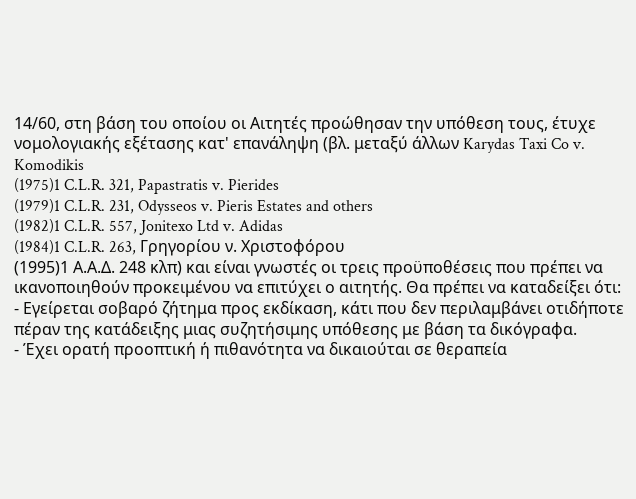14/60, στη βάση του οποίου οι Αιτητές προώθησαν την υπόθεση τους, έτυχε νομολογιακής εξέτασης κατ' επανάληψη (βλ. μεταξύ άλλων Karydas Taxi Co v. Komodikis
(1975)1 C.L.R. 321, Papastratis v. Pierides
(1979)1 C.L.R. 231, Odysseos v. Pieris Estates and others
(1982)1 C.L.R. 557, Jonitexo Ltd v. Adidas
(1984)1 C.L.R. 263, Γρηγορίου ν. Χριστοφόρου
(1995)1 Α.Α.Δ. 248 κλπ) και είναι γνωστές οι τρεις προϋποθέσεις που πρέπει να ικανοποιηθούν προκειμένου να επιτύχει ο αιτητής. Θα πρέπει να καταδείξει ότι:
- Εγείρεται σοβαρό ζήτημα προς εκδίκαση, κάτι που δεν περιλαμβάνει οτιδήποτε πέραν της κατάδειξης μιας συζητήσιμης υπόθεσης με βάση τα δικόγραφα.
- Έχει ορατή προοπτική ή πιθανότητα να δικαιούται σε θεραπεία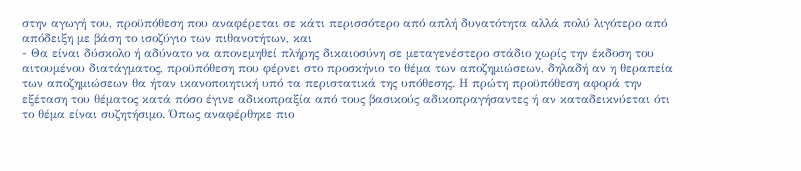στην αγωγή του, προϋπόθεση που αναφέρεται σε κάτι περισσότερο από απλή δυνατότητα αλλά πολύ λιγότερο από απόδειξη με βάση το ισοζύγιο των πιθανοτήτων, και
- Θα είναι δύσκολο ή αδύνατο να απονεμηθεί πλήρης δικαιοσύνη σε μεταγενέστερο στάδιο χωρίς την έκδοση του αιτουμένου διατάγματος, προϋπόθεση που φέρνει στο προσκήνιο το θέμα των αποζημιώσεων, δηλαδή αν η θεραπεία των αποζημιώσεων θα ήταν ικανοποιητική υπό τα περιστατικά της υπόθεσης. Η πρώτη προϋπόθεση αφορά την εξέταση του θέματος κατά πόσο έγινε αδικοπραξία από τους βασικούς αδικοπραγήσαντες ή αν καταδεικνύεται ότι το θέμα είναι συζητήσιμο. Όπως αναφέρθηκε πιο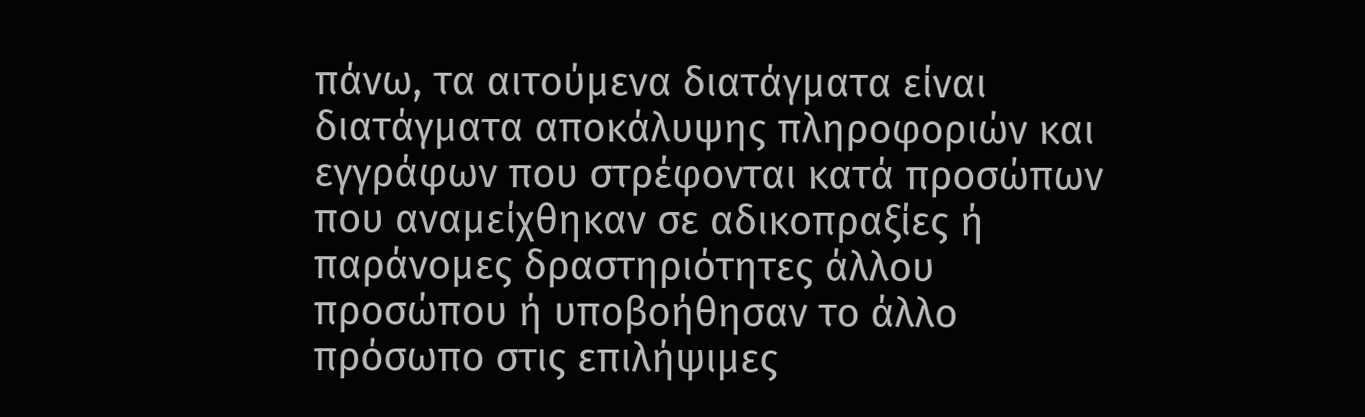πάνω, τα αιτούμενα διατάγματα είναι διατάγματα αποκάλυψης πληροφοριών και εγγράφων που στρέφονται κατά προσώπων που αναμείχθηκαν σε αδικοπραξίες ή παράνομες δραστηριότητες άλλου προσώπου ή υποβοήθησαν το άλλο πρόσωπο στις επιλήψιμες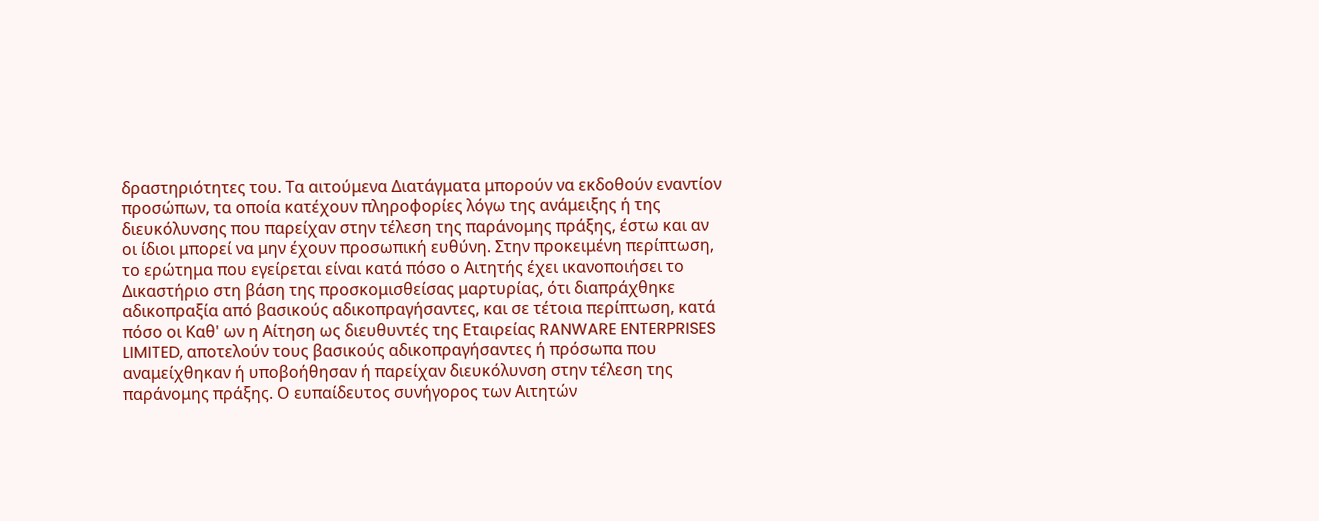δραστηριότητες του. Τα αιτούμενα Διατάγματα μπορούν να εκδοθούν εναντίον προσώπων, τα οποία κατέχουν πληροφορίες λόγω της ανάμειξης ή της διευκόλυνσης που παρείχαν στην τέλεση της παράνομης πράξης, έστω και αν οι ίδιοι μπορεί να μην έχουν προσωπική ευθύνη. Στην προκειμένη περίπτωση, το ερώτημα που εγείρεται είναι κατά πόσο ο Αιτητής έχει ικανοποιήσει το Δικαστήριο στη βάση της προσκομισθείσας μαρτυρίας, ότι διαπράχθηκε αδικοπραξία από βασικούς αδικοπραγήσαντες, και σε τέτοια περίπτωση, κατά πόσο οι Καθ' ων η Αίτηση ως διευθυντές της Εταιρείας RANWARE ENTERPRISES LIMITED, αποτελούν τους βασικούς αδικοπραγήσαντες ή πρόσωπα που αναμείχθηκαν ή υποβοήθησαν ή παρείχαν διευκόλυνση στην τέλεση της παράνομης πράξης. Ο ευπαίδευτος συνήγορος των Αιτητών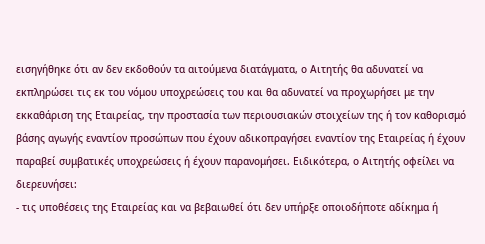εισηγήθηκε ότι αν δεν εκδοθούν τα αιτούμενα διατάγματα, ο Αιτητής θα αδυνατεί να εκπληρώσει τις εκ του νόμου υποχρεώσεις του και θα αδυνατεί να προχωρήσει με την εκκαθάριση της Εταιρείας, την προστασία των περιουσιακών στοιχείων της ή τον καθορισμό βάσης αγωγής εναντίον προσώπων που έχουν αδικοπραγήσει εναντίον της Εταιρείας ή έχουν παραβεί συμβατικές υποχρεώσεις ή έχουν παρανομήσει. Ειδικότερα, ο Αιτητής οφείλει να διερευνήσει:
- τις υποθέσεις της Εταιρείας και να βεβαιωθεί ότι δεν υπήρξε οποιοδήποτε αδίκημα ή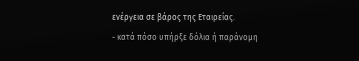ενέργεια σε βάρος της Εταιρείας.
- κατά πόσο υπήρξε δόλια ή παράνομη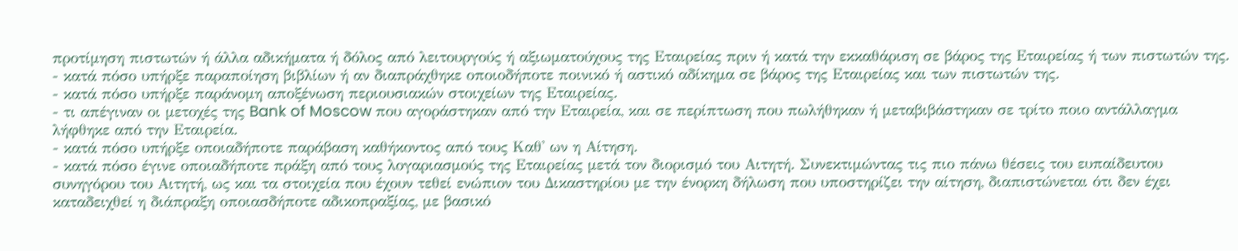προτίμηση πιστωτών ή άλλα αδικήματα ή δόλος από λειτουργούς ή αξιωματούχους της Εταιρείας πριν ή κατά την εκκαθάριση σε βάρος της Εταιρείας ή των πιστωτών της.
- κατά πόσο υπήρξε παραποίηση βιβλίων ή αν διαπράχθηκε οποιοδήποτε ποινικό ή αστικό αδίκημα σε βάρος της Εταιρείας και των πιστωτών της.
- κατά πόσο υπήρξε παράνομη αποξένωση περιουσιακών στοιχείων της Εταιρείας.
- τι απέγιναν οι μετοχές της Bank of Moscow που αγοράστηκαν από την Εταιρεία, και σε περίπτωση που πωλήθηκαν ή μεταβιβάστηκαν σε τρίτο ποιο αντάλλαγμα λήφθηκε από την Εταιρεία.
- κατά πόσο υπήρξε οποιαδήποτε παράβαση καθήκοντος από τους Καθ' ων η Αίτηση.
- κατά πόσο έγινε οποιαδήποτε πράξη από τους λογαριασμούς της Εταιρείας μετά τον διορισμό του Αιτητή. Συνεκτιμώντας τις πιο πάνω θέσεις του ευπαίδευτου συνηγόρου του Αιτητή, ως και τα στοιχεία που έχουν τεθεί ενώπιον του Δικαστηρίου με την ένορκη δήλωση που υποστηρίζει την αίτηση, διαπιστώνεται ότι δεν έχει καταδειχθεί η διάπραξη οποιασδήποτε αδικοπραξίας, με βασικό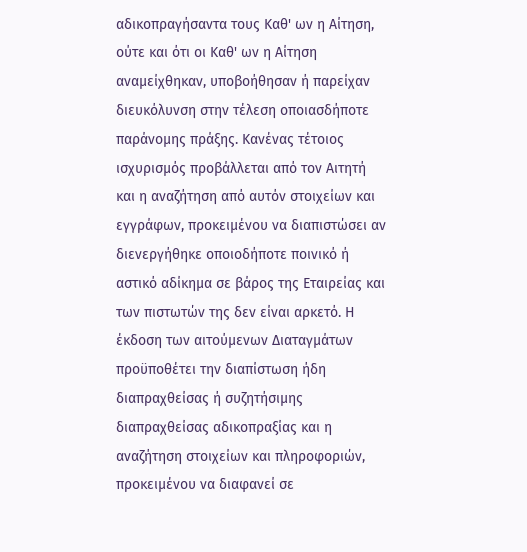αδικοπραγήσαντα τους Καθ' ων η Αίτηση, ούτε και ότι οι Καθ' ων η Αίτηση αναμείχθηκαν, υποβοήθησαν ή παρείχαν διευκόλυνση στην τέλεση οποιασδήποτε παράνομης πράξης. Κανένας τέτοιος ισχυρισμός προβάλλεται από τον Αιτητή και η αναζήτηση από αυτόν στοιχείων και εγγράφων, προκειμένου να διαπιστώσει αν διενεργήθηκε οποιοδήποτε ποινικό ή αστικό αδίκημα σε βάρος της Εταιρείας και των πιστωτών της δεν είναι αρκετό. Η έκδοση των αιτούμενων Διαταγμάτων προϋποθέτει την διαπίστωση ήδη διαπραχθείσας ή συζητήσιμης διαπραχθείσας αδικοπραξίας και η αναζήτηση στοιχείων και πληροφοριών, προκειμένου να διαφανεί σε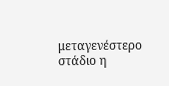μεταγενέστερο στάδιο η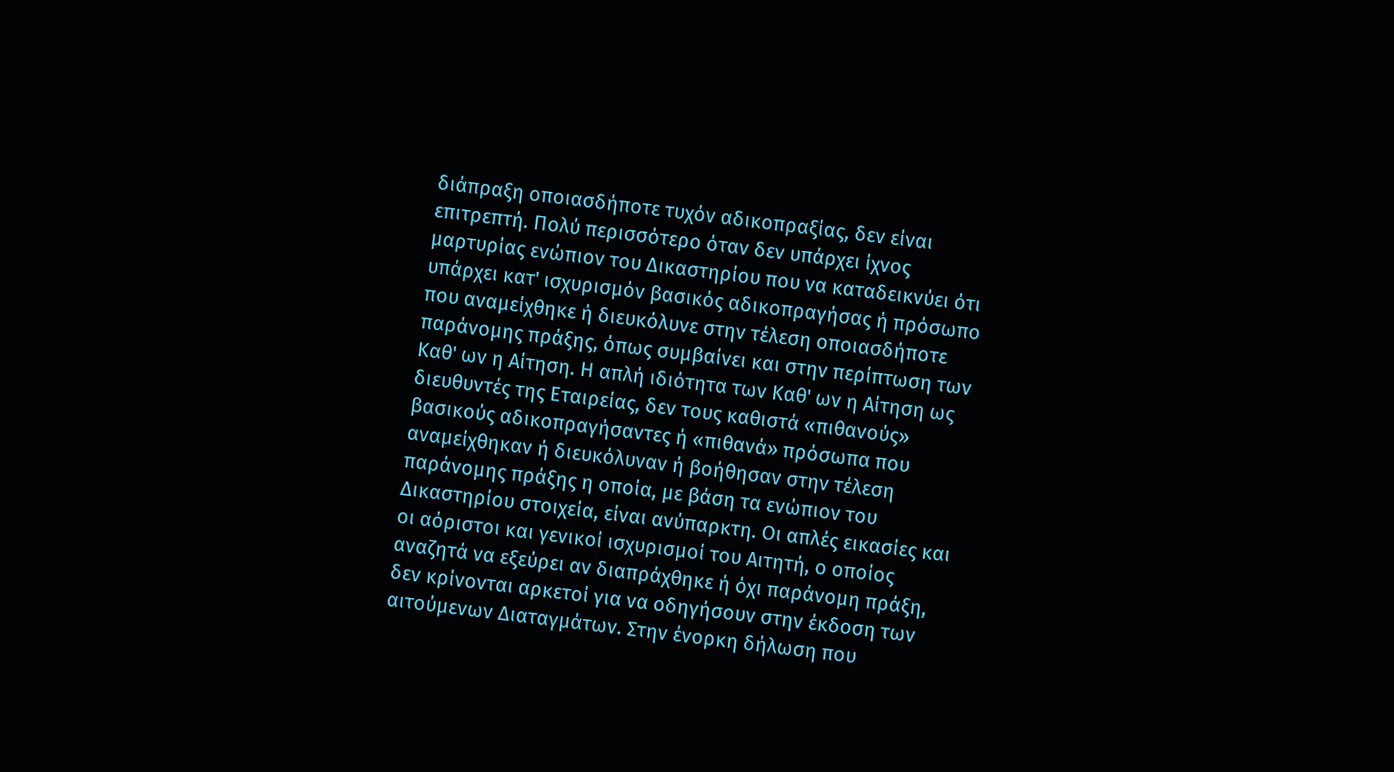διάπραξη οποιασδήποτε τυχόν αδικοπραξίας, δεν είναι επιτρεπτή. Πολύ περισσότερο όταν δεν υπάρχει ίχνος μαρτυρίας ενώπιον του Δικαστηρίου που να καταδεικνύει ότι υπάρχει κατ' ισχυρισμόν βασικός αδικοπραγήσας ή πρόσωπο που αναμείχθηκε ή διευκόλυνε στην τέλεση οποιασδήποτε παράνομης πράξης, όπως συμβαίνει και στην περίπτωση των Καθ' ων η Αίτηση. Η απλή ιδιότητα των Καθ' ων η Αίτηση ως διευθυντές της Εταιρείας, δεν τους καθιστά «πιθανούς» βασικούς αδικοπραγήσαντες ή «πιθανά» πρόσωπα που αναμείχθηκαν ή διευκόλυναν ή βοήθησαν στην τέλεση παράνομης πράξης η οποία, με βάση τα ενώπιον του Δικαστηρίου στοιχεία, είναι ανύπαρκτη. Οι απλές εικασίες και οι αόριστοι και γενικοί ισχυρισμοί του Αιτητή, ο οποίος αναζητά να εξεύρει αν διαπράχθηκε ή όχι παράνομη πράξη, δεν κρίνονται αρκετοί για να οδηγήσουν στην έκδοση των αιτούμενων Διαταγμάτων. Στην ένορκη δήλωση που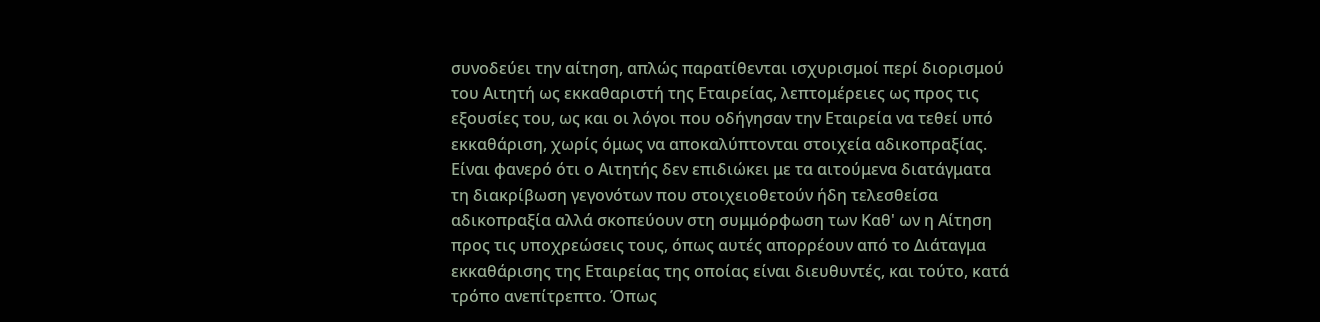συνοδεύει την αίτηση, απλώς παρατίθενται ισχυρισμοί περί διορισμού του Αιτητή ως εκκαθαριστή της Εταιρείας, λεπτομέρειες ως προς τις εξουσίες του, ως και οι λόγοι που οδήγησαν την Εταιρεία να τεθεί υπό εκκαθάριση, χωρίς όμως να αποκαλύπτονται στοιχεία αδικοπραξίας. Είναι φανερό ότι ο Αιτητής δεν επιδιώκει με τα αιτούμενα διατάγματα τη διακρίβωση γεγονότων που στοιχειοθετούν ήδη τελεσθείσα αδικοπραξία αλλά σκοπεύουν στη συμμόρφωση των Καθ' ων η Αίτηση προς τις υποχρεώσεις τους, όπως αυτές απορρέουν από το Διάταγμα εκκαθάρισης της Εταιρείας της οποίας είναι διευθυντές, και τούτο, κατά τρόπο ανεπίτρεπτο. Όπως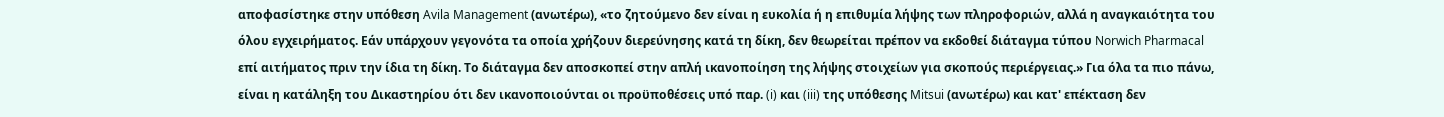αποφασίστηκε στην υπόθεση Avila Management (ανωτέρω), «το ζητούμενο δεν είναι η ευκολία ή η επιθυμία λήψης των πληροφοριών, αλλά η αναγκαιότητα του όλου εγχειρήματος. Εάν υπάρχουν γεγονότα τα οποία χρήζουν διερεύνησης κατά τη δίκη, δεν θεωρείται πρέπον να εκδοθεί διάταγμα τύπου Norwich Pharmacal επί αιτήματος πριν την ίδια τη δίκη. Το διάταγμα δεν αποσκοπεί στην απλή ικανοποίηση της λήψης στοιχείων για σκοπούς περιέργειας.» Για όλα τα πιο πάνω, είναι η κατάληξη του Δικαστηρίου ότι δεν ικανοποιούνται οι προϋποθέσεις υπό παρ. (i) και (iii) της υπόθεσης Mitsui (ανωτέρω) και κατ' επέκταση δεν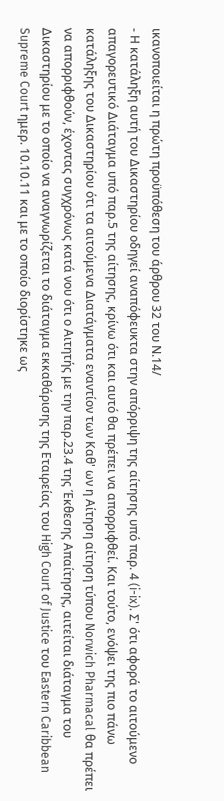ικανοποιείται η πρώτη προϋπόθεση του άρθρου 32 του Ν.14/
- Η κατάληξη αυτή του Δικαστηρίου οδηγεί αναπόφευκτα στην απόρριψη της αίτησης υπό παρ. 4 (i-ix). Σ' ότι αφορά το αιτούμενο απαγορευτικό Διάταγμα υπό παρ.5 της αίτησης, κρίνω ότι και αυτό θα πρέπει να απορριφθεί. Και τούτο, ενόψει της πιο πάνω κατάληξης του Δικαστηρίου ότι τα αιτούμενα Διατάγματα εναντίον των Καθ' ων η Αίτηση αίτηση τύπου Norwich Pharmacal θα πρέπει να απορριφθούν, έχοντας συγχρόνως κατά νου ότι ο Αιτητής με την παρ.23.4 της Έκθεσης Απαίτησης, αιτείται διάταγμα του Δικαστηρίου με το οποίο να αναγνωρίζεται το διάταγμα εκκαθάρισης της Εταιρείας του High Court of Justice του Eastern Caribbean Supreme Court ημερ. 10.10.11 και με το οποίο διορίστηκε ως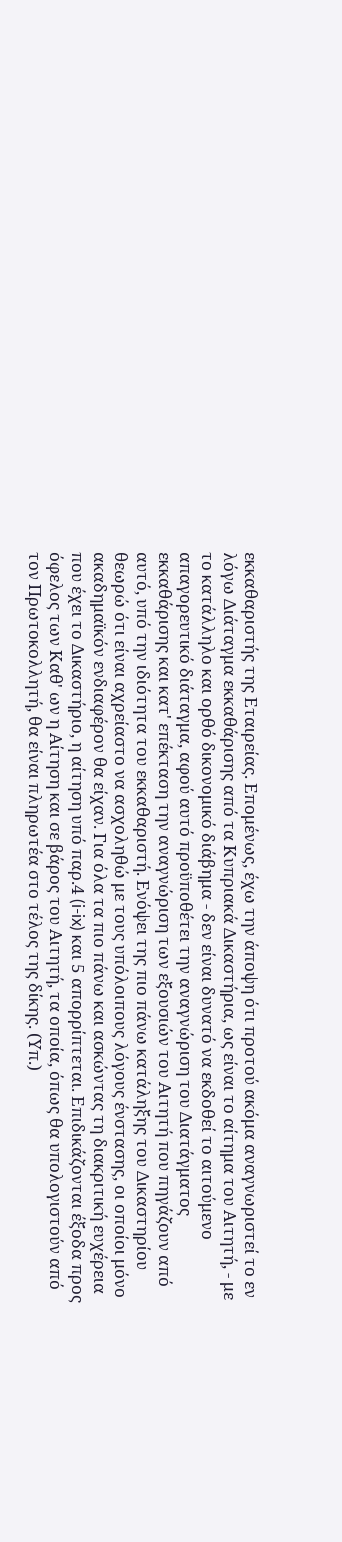εκκαθαριστής της Εταιρείας. Επομένως, έχω την άποψη ότι προτού ακόμα αναγνωριστεί το εν λόγω Διάταγμα εκκαθάρισης από τα Κυπριακά Δικαστήρια, ως είναι το αίτημα του Αιτητή, - με το κατάλληλο και ορθό δικονομικό διάβημα - δεν είναι δυνατό να εκδοθεί το αιτούμενο απαγορευτικό διάταγμα, αφού αυτό προϋποθέτει την αναγνώριση του Διατάγματος εκκαθάρισης και κατ' επέκταση την αναγνώριση των εξουσιών του Αιτητή που πηγάζουν από αυτό, υπό την ιδιότητα του εκκαθαριστή. Ενόψει της πιο πάνω κατάληξης του Δικαστηρίου θεωρώ ότι είναι αχρείαστο να ασχοληθώ με τους υπόλοιπους λόγους ένστασης, οι οποίοι μόνο ακαδημαϊκόν ενδιαφέρον θα είχαν. Για όλα τα πιο πάνω και ασκώντας τη διακριτική ευχέρεια που έχει το Δικαστήριο, η αίτηση υπό παρ.4 (i-ix) και 5 απορρίπτεται. Επιδικάζονται έξοδα προς όφελος των Καθ' ων η Αίτηση και σε βάρος του Αιτητή, τα οποία, όπως θα υπολογιστούν από τον Πρωτοκολλητή, θα είναι πληρωτέα στο τέλος της δίκης. (Υπ.)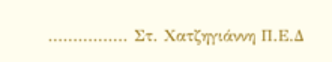................ Στ. Χατζηγιάννη Π.Ε.Δ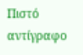Πιστό αντίγραφο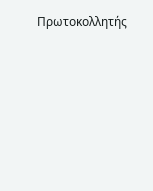Πρωτοκολλητής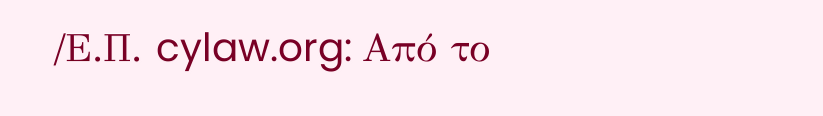/Ε.Π. cylaw.org: Από το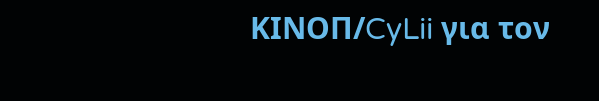ΚΙΝOΠ/CyLii για τον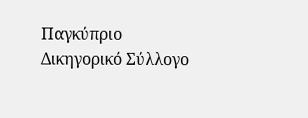Παγκύπριο Δικηγορικό Σύλλογο